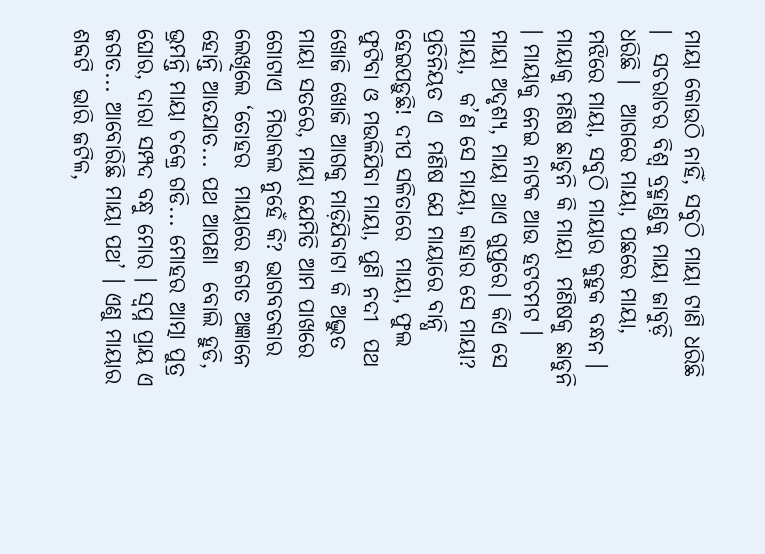ମାୟା କୋଉଠି ନାହିଁ, ସବୁଠି ମାୟା ଟାଣି ଧରିଛି ।  ସଚରାଚର ବିଶ୍ୱ ବ୍ରହ୍ମାଣ୍ଡକୁ ମାୟା ଜାବୁଡ଼ି ଧରିଛି ।  ଆଗରେ ମାୟା, ପଛରେ ମାୟା, ମଝିରେ ମାୟା, ସବୁଠି ମାୟାର କୁହୁକ ବନ୍ଧନ । ମାୟାକୁ ମଣିଷ ଛାଡୁନି କି ମାୟା  ମଣିଷକୁ ଛାଡୁନି । ମାୟାକୁ ନେଇ ନାଟକ ଆଉ ହଟଚମଟ ।  ମାୟା ଅଦୃଶ୍ୟ, ମାୟା ଥାଏ ଗୁପ୍ତରେ। କିଏ ସେ ମାୟା,  କ’ଣ ସେ ମାୟା, କାହାର ସେ ମାୟା? ପ୍ରତିନିୟତ ଏ  ମଣିଷ ଯେ ମାୟାରେ ବାନ୍ଧି ହେଇପଡ଼ୁଛି! ଦୀପ ସଳିତାରେ  ମାୟା, ଫୁଲ ଫୁଟିବା ଓ ମଉଳିଯିବା ମାୟା, ପୁଣି ନଦୀ  ପଥ ଖୋଜି ଖୋଜି ଆଗକୁ ମାଡ଼ିଯିବାଟା କି ଅଦ୍ଭୁତ  ମାୟା ସତରେ, ମାୟା ଯେମିତି ଆମ ପାଖରେ ଗୋଟାଏ  ମିରାକଲ ନୁହେଁ କି? ଭାଗବତକାର ଲେଖିଲେ ‘ତୋହର  ମାୟାରେ ଜଗତ ଅଜ୍ଞାନେ ହୋନ୍ତି ଆତଯାତ... ପଥ ଆପଣା  ବୋଲି ହୁଡି, ଭ୍ରମନ୍ତି ମାୟା ଚକ୍ରେ ଗଡି... ମୋହର ଆତ୍ମା ପୁତ୍ର ଘୋର, ଦାରା ସମ୍ପଦ ବନ୍ଧୁ ମୋର । ସ୍ୱପ୍ନ ପ୍ରାୟ ଏ  ଜଗତ... ଆବୋରିଛି ମାୟା ପଥ’ । ଏଣୁ ମାୟାର ଶବ୍ଦଟି  ଭାରି ଜଟିଳ,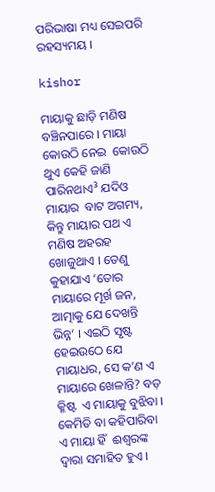ପରିଭାଷା ମଧ୍ୟ ସେଇପରି ରହସ୍ୟମୟ ।

kishor

ମାୟାକୁ ଛାଡ଼ି ମଣିଷ ବଞ୍ଚିନପାରେ । ମାୟା କୋଉଠି ନେଇ  କୋଉଠି ଥୁଏ କେହି ଜାଣି ପାରିନଥାଏ³ ଯଦିଓ ମାୟାର  ବାଟ ଅଗମ୍ୟ, କିନ୍ତୁ ମାୟାର ପଥ ଏ ମଣିଷ ଅହରହ  ଖୋଜୁଥାଏ । ତେଣୁ କୁହାଯାଏ ‘ତୋର ମାୟାରେ ମୂର୍ଖ ଜନ,  ଆତ୍ମାକୁ ଯେ ଦେଖନ୍ତି ଭିନ୍ନ’ । ଏଇଠି ସୃଷ୍ଟ ହେଇଉଠେ ଯେ  ମାୟାଧର, ସେ କ’ଣ ଏ ମାୟାରେ ଖେଳାନ୍ତି? ବଡ଼ କ୍ଳିଷ୍ଟ  ଏ ମାୟାକୁ ବୁଝିବା । କେମିତି ବା କହିପାରିବା ଏ ମାୟା ହିଁ  ଈଶ୍ୱରଙ୍କ ଦ୍ୱାରା ସମାହିତ ହୁଏ ।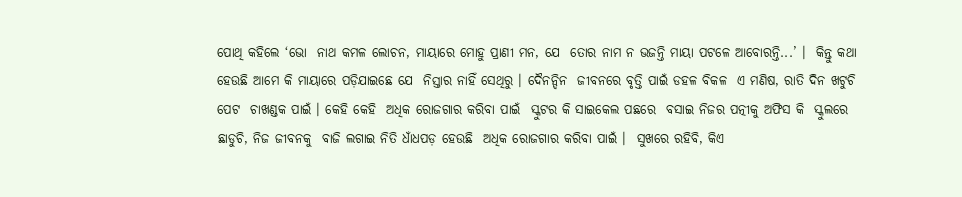ପୋଥି କହିଲେ ‘ଭୋ  ନାଥ କମଳ ଲୋଚନ, ମାୟାରେ ମୋହୁ ପ୍ରାଣୀ ମନ, ଯେ  ତୋର ନାମ ନ ଭଜନ୍ତି ମାୟା ପଟଳେ ଆବୋରନ୍ତି...’ ।  କିନ୍ତୁ କଥା ହେଉଛି ଆମେ କି ମାୟାରେ ପଡ଼ିଯାଇଛେ ଯେ  ନିସ୍ତାର ନାହିଁ ସେଥିରୁ । ଦୈନନ୍ଦିନ  ଜୀବନରେ ବୃତ୍ତି ପାଇଁ ଡହଳ ବିକଳ  ଏ ମଣିଷ, ରାତି ଦିନ ଖଟୁଚି ପେଟ  ଚାଖଣ୍ଡକ ପାଇଁ । କେହି କେହି  ଅଧିକ ରୋଜଗାର କରିବା ପାଇଁ  ସ୍କୁଟର କି ସାଇକେଲ ପଛରେ  ବସାଇ ନିଜର ପତ୍ନୀକୁ ଅଫିସ କି  ସ୍କୁଲରେ ଛାଡୁଚି, ନିଜ ଜୀବନକୁ  ବାଜି ଲଗାଇ ନିତି ଧାଁଧପଡ଼ ହେଉଛି  ଅଧିକ ରୋଜଗାର କରିବା ପାଇଁ ।  ସୁଖରେ ରହିବି, କିଏ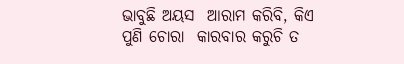ଭାବୁଛି ଅୟସ  ଆରାମ କରିବି, କିଏ ପୁଣି ଚୋରା  କାରବାର କରୁଚି ତ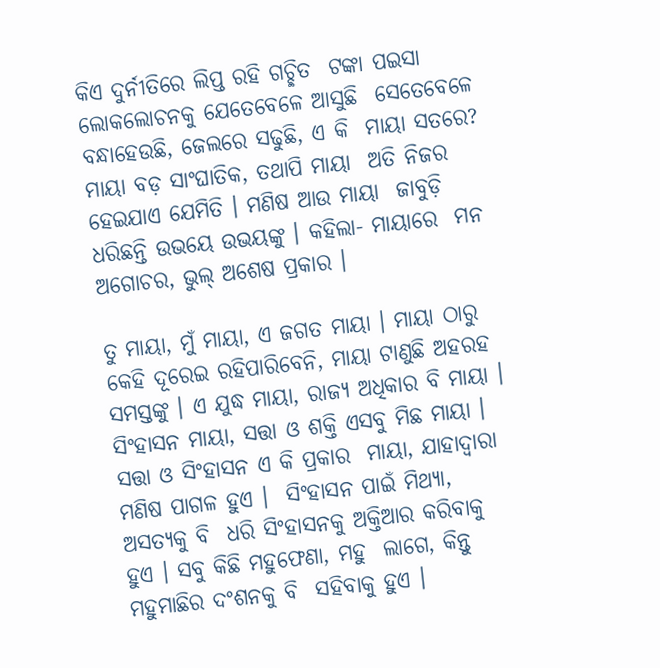କିଏ ଦୁର୍ନୀତିରେ ଲିପ୍ତ ରହି ଗଚ୍ଛିତ  ଟଙ୍କା ପଇସା ଲୋକଲୋଚନକୁ ଯେତେବେଳେ ଆସୁଛି  ସେତେବେଳେ ବନ୍ଧାହେଉଛି, ଜେଲରେ ସଢୁଛି, ଏ କି  ମାୟା ସତରେ? ମାୟା ବଡ଼ ସାଂଘାତିକ, ତଥାପି ମାୟା  ଅତି ନିଜର ହେଇଯାଏ ଯେମିତି । ମଣିଷ ଆଉ ମାୟା  ଜାବୁଡ଼ି ଧରିଛନ୍ତି ଉଭୟେ ଉଭୟଙ୍କୁ । କହିଲା- ମାୟାରେ  ମନ ଅଗୋଚର, ଭୁଲ୍‌ ଅଶେଷ ପ୍ରକାର ।

ତୁ ମାୟା, ମୁଁ ମାୟା, ଏ ଜଗତ ମାୟା । ମାୟା ଠାରୁ  କେହି ଦୂରେଇ ରହିପାରିବେନି, ମାୟା ଟାଣୁଛି ଅହରହ  ସମସ୍ତଙ୍କୁ । ଏ ଯୁଦ୍ଧ ମାୟା, ରାଜ୍ୟ ଅଧିକାର ବି ମାୟା ।  ସିଂହାସନ ମାୟା, ସତ୍ତା ଓ ଶକ୍ତି ଏସବୁ ମିଛ ମାୟା ।  ସତ୍ତା ଓ ସିଂହାସନ ଏ କି ପ୍ରକାର  ମାୟା, ଯାହାଦ୍ୱାରା ମଣିଷ ପାଗଳ ହୁଏ ।  ସିଂହାସନ ପାଇଁ ମିଥ୍ୟା, ଅସତ୍ୟକୁ ବି  ଧରି ସିଂହାସନକୁ ଅକ୍ତିଆର କରିବାକୁ  ହୁଏ । ସବୁ କିଛି ମହୁଫେଣା, ମହୁ  ଲାଗେ, କିନ୍ତୁ ମହୁମାଛିର ଦଂଶନକୁ ବି  ସହିବାକୁ ହୁଏ ।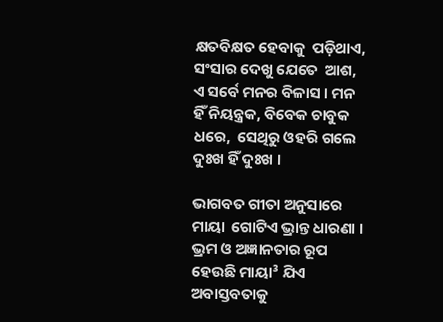କ୍ଷତବିକ୍ଷତ ହେବାକୁ  ପଡ଼ିଥାଏ, ସଂସାର ଦେଖୁ ଯେତେ  ଆଶ, ଏ ସର୍ବେ ମନର ବିଳାସ । ମନ  ହିଁ ନିୟନ୍ତ୍ରକ, ବିବେକ ଚାବୁକ ଧରେ,  ସେଥିରୁ ଓହରି ଗଲେ ଦୁଃଖ ହିଁ ଦୁଃଖ ।

ଭାଗବତ ଗୀତା ଅନୁସାରେ ମାୟା  ଗୋଟିଏ ଭ୍ରାନ୍ତ ଧାରଣା । ଭ୍ରମ ଓ ଅଜ୍ଞାନତାର ରୂପ  ହେଉଛି ମାୟା³ ଯିଏ ଅବାସ୍ତବତାକୁ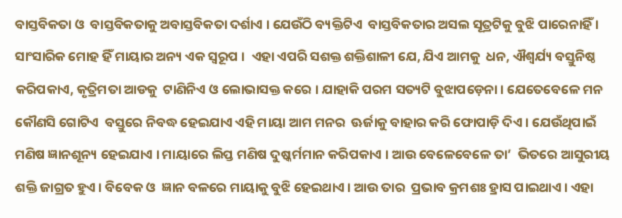ବାସ୍ତବିକତା ଓ  ବାସ୍ତବିକତାକୁ ଅବାସ୍ତବିକତା ଦର୍ଶାଏ । ଯେଉଁଠି ବ୍ୟକ୍ତିଟିଏ  ବାସ୍ତବିକତାର ଅସଲ ସୂତ୍ରଟିକୁ ବୁଝି ପାରେନାହିଁ ।  ସାଂସାରିକ ମୋହ ହିଁ ମାୟାର ଅନ୍ୟ ଏକ ସ୍ୱରୂପ ।  ଏହା ଏପରି ସଶକ୍ତ ଶକ୍ତିଶାଳୀ ଯେ, ଯିଏ ଆମକୁ  ଧନ, ଐଶ୍ୱର୍ଯ୍ୟ ବସ୍ତୁନିଷ୍ଠ କରିପକାଏ, କୃତ୍ରିମତା ଆଡକୁ  ଟାଣିନିଏ ଓ ଲୋଭାସକ୍ତ କରେ । ଯାହାକି ପରମ ସତ୍ୟଟି ବୁଝାପଡ଼େନା । ଯେତେବେଳେ ମନ କୌଣସି ଗୋଟିଏ  ବସ୍ତୁରେ ନିବଦ୍ଧ ହେଇଯାଏ ଏହି ମାୟା ଆମ ମନର  ଊର୍ଜାକୁ ବାହାର କରି ଫୋପାଡ଼ି ଦିଏ । ଯେଉଁଥିପାଇଁ  ମଣିଷ ଜ୍ଞାନଶୂନ୍ୟ ହେଇଯାଏ । ମାୟାରେ ଲିପ୍ତ ମଣିଷ ଦୁଷ୍କର୍ମମାନ କରିପକାଏ । ଆଉ ବେଳେବେଳେ ତା’  ଭିତରେ ଆସୁରୀୟ ଶକ୍ତି ଜାଗ୍ରତ ହୁଏ। ବିବେକ ଓ  ଜ୍ଞାନ ବଳରେ ମାୟାକୁ ବୁଝି ହେଇଥାଏ । ଆଉ ତାର  ପ୍ରଭାବ କ୍ରମଶଃ ହ୍ରାସ ପାଇଥାଏ । ଏହା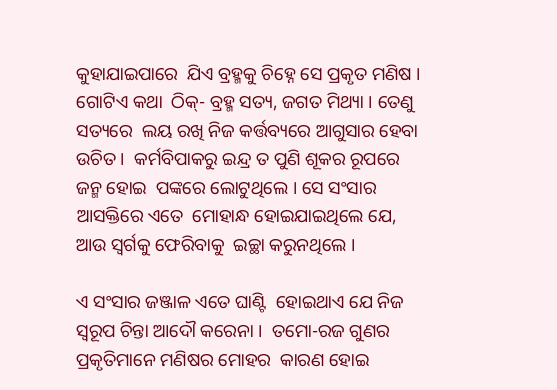କୁହାଯାଇପାରେ  ଯିଏ ବ୍ରହ୍ମକୁ ଚିହ୍ନେ ସେ ପ୍ରକୃତ ମଣିଷ । ଗୋଟିଏ କଥା  ଠିକ୍‌- ବ୍ରହ୍ମ ସତ୍ୟ, ଜଗତ ମିଥ୍ୟା । ତେଣୁ ସତ୍ୟରେ  ଲୟ ରଖି ନିଜ କର୍ତ୍ତବ୍ୟରେ ଆଗୁସାର ହେବା ଉଚିତ ।  କର୍ମବିପାକରୁ ଇନ୍ଦ୍ର ତ ପୁଣି ଶୂକର ରୂପରେ ଜନ୍ମ ହୋଇ  ପଙ୍କରେ ଲୋଟୁଥିଲେ । ସେ ସଂସାର ଆସକ୍ତିରେ ଏତେ  ମୋହାନ୍ଧ ହୋଇଯାଇଥିଲେ ଯେ, ଆଉ ସ୍ୱର୍ଗକୁ ଫେରିବାକୁ  ଇଚ୍ଛା କରୁନଥିଲେ ।

ଏ ସଂସାର ଜଞ୍ଜାଳ ଏତେ ଘାଣ୍ଟି  ହୋଇଥାଏ ଯେ ନିଜ ସ୍ୱରୂପ ଚିନ୍ତା ଆଦୌ କରେନା ।  ତମୋ-ରଜ ଗୁଣର ପ୍ରକୃତିମାନେ ମଣିଷର ମୋହର  କାରଣ ହୋଇ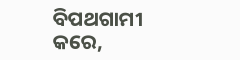ବିପଥଗାମୀ କରେ,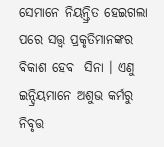ସେମାନେ ନିୟନ୍ତ୍ରିତ ହେଇଗଲା ପରେ ସତ୍ତ୍ୱ ପ୍ରକୃତିମାନଙ୍କର ବିକାଶ ହେବ  ସିନା । ଏଣୁ ଇନ୍ଦ୍ରିୟମାନେ ଅଶୁଭ କର୍ମରୁ ନିବୃତ୍ତ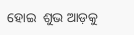ହୋଇ  ଶୁଭ ଆଡ଼କୁ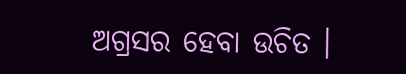ଅଗ୍ରସର ହେବା ଉଚିତ ।